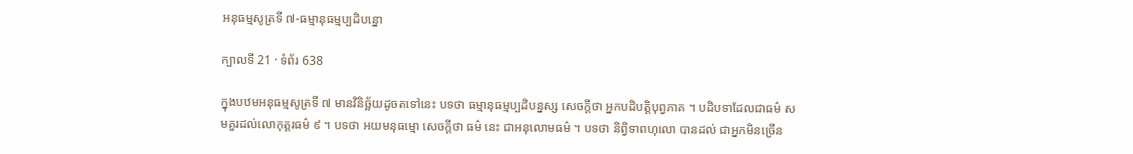អនុធម្មសូត្រទី ៧-ធម្មានុធម្មប្បដិបន្នោ

ក្បាលទី 21 · ទំព័រ 638

ក្នុងបឋមអនុធម្មសូត្រទី ៧ មានវិនិច្ឆ័យដូចតទៅនេះ បទថា ធម្មានុធម្មប្បដិបន្នស្ស សេចក្តីថា អ្នកបដិបត្តិបុព្វភាគ ។ បដិបទាដែលជាធម៌ សមគួរដល់លោកុត្តរធម៌ ៩ ។ បទថា អយមនុធម្មោ សេចក្តីថា ធម៌ នេះ ជាអនុលោមធម៌ ។ បទថា និព្វិទាពហុលោ បានដល់ ជាអ្នកមិនច្រើន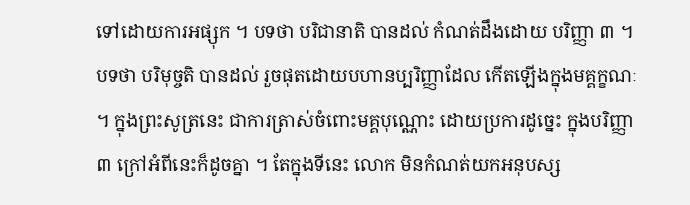ទៅដោយការអផ្សុក ។ បទថា បរិជានាតិ បានដល់ កំណត់ដឹងដោយ បរិញ្ញា ៣ ។ បទថា បរិមុច្ចតិ បានដល់ រួចផុតដោយបហានប្បរិញ្ញាដែល កើតឡើងក្នុងមគ្គក្ខណៈ ។ ក្នុងព្រះសូត្រនេះ ជាការត្រាស់ចំពោះមគ្គបុណ្ណោះ ដោយប្រការដូច្នេះ ក្នុងបរិញ្ញា ៣ ក្រៅអំពីនេះក៏ដូចគ្នា ។ តែក្នុងទីនេះ លោក មិនកំណត់យកអនុបស្ស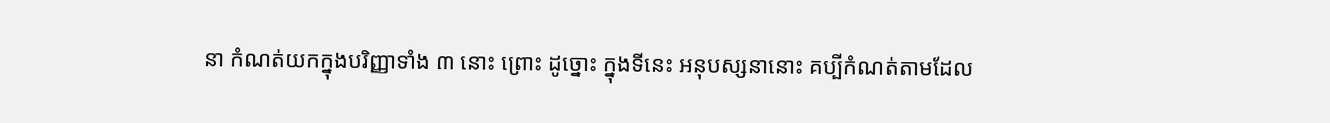នា កំណត់យកក្នុងបរិញ្ញាទាំង ៣ នោះ ព្រោះ ដូច្នោះ ក្នុងទីនេះ អនុបស្សនានោះ គប្បីកំណត់តាមដែល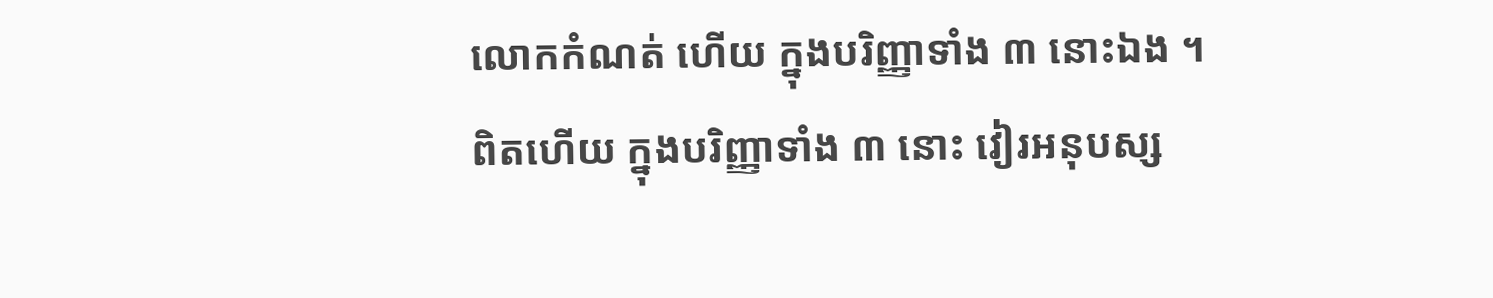លោកកំណត់ ហើយ ក្នុងបរិញ្ញាទាំង ៣ នោះឯង ។ ពិតហើយ ក្នុងបរិញ្ញាទាំង ៣ នោះ វៀរអនុបស្ស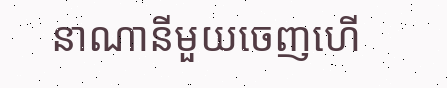នាណានីមួយចេញហើ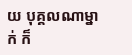យ បុគ្គលណាម្នាក់ ក៏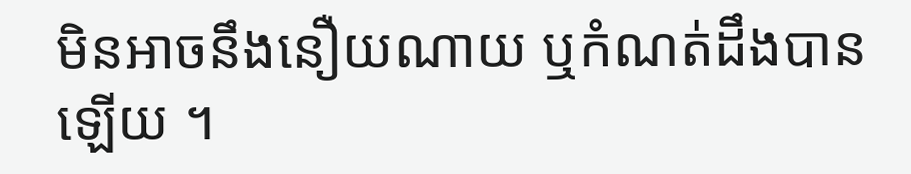មិនអាចនឹងនឿយណាយ ឬកំណត់ដឹងបានឡើយ ។